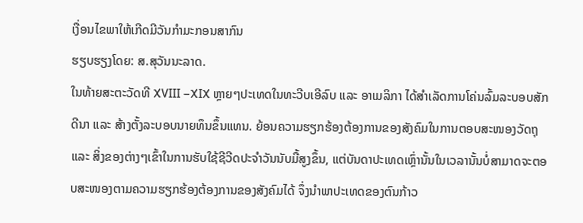ເງື່ອນໄຂພາໃຫ້ເກີດມີວັນກໍາມະກອນສາກົນ
ຮຽບຮຽງໂດຍ: ສ.ສຸວັນນະລາດ.
ໃນທ້າຍສະຕະວັດທີ XVIII –XIX ຫຼາຍໆປະເທດໃນທະວີບເອີລົບ ແລະ ອາເມລິກາ ໄດ້ສໍາເລັດການໂຄ່ນລົ້ມລະບອບສັກດີນາ ແລະ ສ້າງຕັ້ງລະບອບນາຍທຶນຂຶ້ນແທນ. ຍ້ອນຄວາມຮຽກຮ້ອງຕ້ອງການຂອງສັງຄົມໃນການຕອບສະໜອງວັດຖຸ ແລະ ສິ່ງຂອງຕ່າງໆເຂົ້າໃນການຮັບໃຊ້ຊີວີດປະຈໍາວັນນັບມື້ສູງຂຶ້ນ, ແຕ່ບັນດາປະເທດເຫຼົ່ານັ້ນໃນເວລານັ້ນບໍ່ສາມາດຈະຕອບສະໜອງຕາມຄວາມຮຽກຮ້ອງຕ້ອງການຂອງສັງຄົມໄດ້ ຈຶ່ງນໍາພາປະເທດຂອງຕົນກ້າວ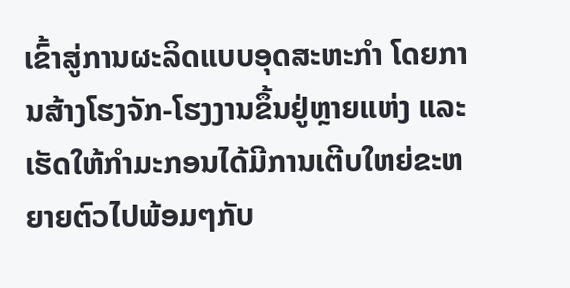ເຂົ້າສູ່ການຜະລິດແບບອຸດສະຫະກໍາ ໂດຍການສ້າງໂຮງຈັກ-ໂຮງງານຂຶ້ນຢູ່ຫຼາຍແຫ່ງ ແລະ ເຮັດໃຫ້ກໍາມະກອນໄດ້ມີການເຕີບໃຫຍ່ຂະຫຍາຍຕົວໄປພ້ອມໆກັບ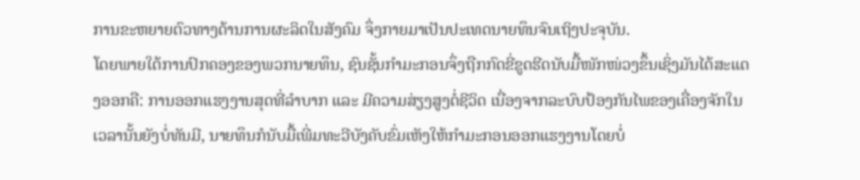ການຂະຫຍາຍຕົວທາງດ້ານການຜະລິດໃນສັງຄົມ ຈຶ່ງກາຍມາເປັນປະເທດນາຍທຶນຈົນເຖິງປະຈຸບັນ.
ໂດຍພາຍໃຕ້ການປົກຄອງຂອງພວກນາຍທຶນ, ຊົນຊັ້ນກໍາມະກອນຈຶ່ງຖືກກົດຂີ່ຂູດຮີດນັບມື້ໜັກໜ່ວງຂຶ້ນເຊິ່ງມັນໄດ້ສະແດງອອກຄື: ການອອກແຮງງານສຸດທີ່ລໍາບາກ ແລະ ມີຄວາມສ່ຽງສູງຕໍ່ຊີວິດ ເນື່ອງຈາກລະບົບປ້ອງກັນໄພຂອງເຄື່ອງຈັກໃນເວລານັ້ນຍັງບໍ່ທັນມີ, ນາຍທຶນກໍນັບມື້ເພີ່ມທະວີບັງຄັບຂົ່ມເຫັງໃຫ້ກໍາມະກອນອອກແຮງງານໂດຍບໍ່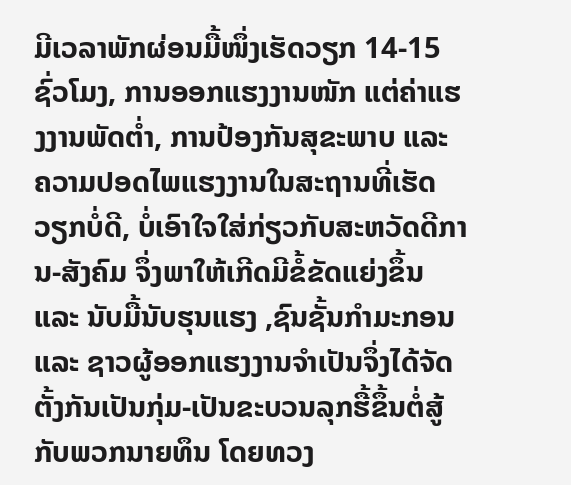ມີເວລາພັກຜ່ອນມື້ໜຶ່ງເຮັດວຽກ 14-15ຊົ່ວໂມງ, ການອອກແຮງງານໜັກ ແຕ່ຄ່າແຮງງານພັດຕໍ່າ, ການປ້ອງກັນສຸຂະພາບ ແລະ ຄວາມປອດໄພແຮງງານໃນສະຖານທີ່ເຮັດວຽກບໍ່ດີ, ບໍ່ເອົາໃຈໃສ່ກ່ຽວກັບສະຫວັດດີການ-ສັງຄົມ ຈຶ່ງພາໃຫ້ເກີດມີຂໍ້ຂັດແຍ່ງຂຶ້ນ ແລະ ນັບມື້ນັບຮຸນແຮງ ,ຊົນຊັ້ນກໍາມະກອນ ແລະ ຊາວຜູ້ອອກແຮງງານຈໍາເປັນຈຶ່ງໄດ້ຈັດຕັ້ງກັນເປັນກຸ່ມ-ເປັນຂະບວນລຸກຮື້ຂຶ້ນຕໍ່ສູ້ກັບພວກນາຍທຶນ ໂດຍທວງ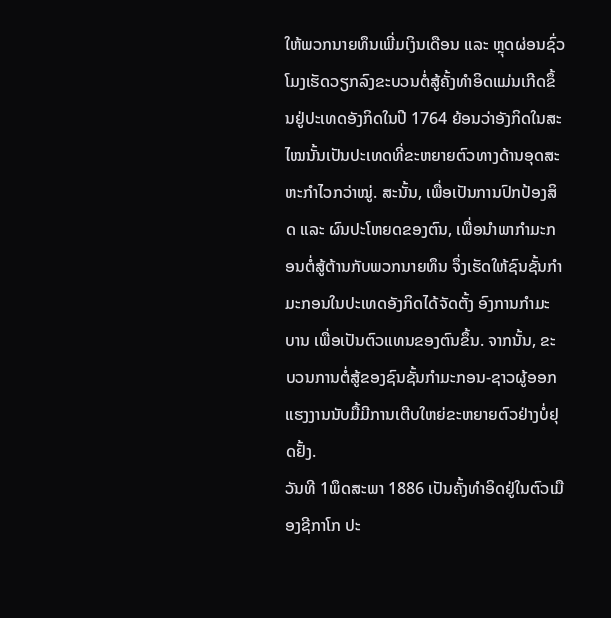ໃຫ້ພວກນາຍທຶນເພີ່ມເງິນເດືອນ ແລະ ຫຼຸດຜ່ອນຊົ່ວໂມງເຮັດວຽກລົງຂະບວນຕໍ່ສູ້ຄັ້ງທໍາອິດແມ່ນເກີດຂຶ້ນຢູ່ປະເທດອັງກິດໃນປີ 1764 ຍ້ອນວ່າອັງກິດໃນສະໄໝນັ້ນເປັນປະເທດທີ່ຂະຫຍາຍຕົວທາງດ້ານອຸດສະຫະກໍາໄວກວ່າໝູ່. ສະນັ້ນ, ເພື່ອເປັນການປົກປ້ອງສິດ ແລະ ຜົນປະໂຫຍດຂອງຕົນ, ເພື່ອນໍາພາກໍາມະກອນຕໍ່ສູ້ຕ້ານກັບພວກນາຍທຶນ ຈຶ່ງເຮັດໃຫ້ຊົນຊັ້ນກໍາມະກອນໃນປະເທດອັງກິດໄດ້ຈັດຕັ້ງ ອົງການກໍາມະບານ ເພື່ອເປັນຕົວແທນຂອງຕົນຂຶ້ນ. ຈາກນັ້ນ, ຂະບວນການຕໍ່ສູ້ຂອງຊົນຊັ້ນກໍາມະກອນ-ຊາວຜູ້ອອກແຮງງານນັບມື້ມີການເຕີບໃຫຍ່ຂະຫຍາຍຕົວຢ່າງບໍ່ຢຸດຢັ້ງ.
ວັນທີ 1ພຶດສະພາ 1886 ເປັນຄັ້ງທໍາອິດຢູ່ໃນຕົວເມືອງຊີກາໂກ ປະ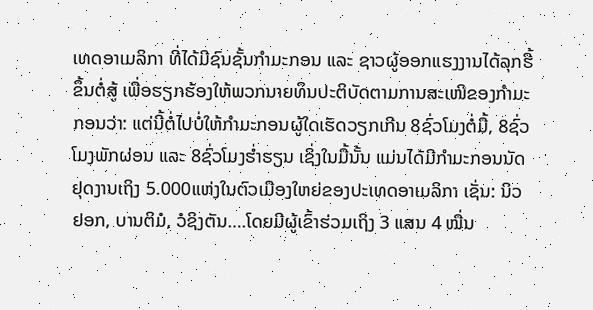ເທດອາເມລິກາ ທີ່ໄດ້ມີຊົນຊັ້ນກໍາມະກອນ ແລະ ຊາວຜູ້ອອກແຮງງານໄດ້ລຸກຮື້ຂຶ້ນຕໍ່ສູ້ ເພື່ອຮຽກຮ້ອງໃຫ້ພວກນາຍທຶນປະຕິບັດຕາມການສະເໜີຂອງກໍາມະກອນວ່າ: ແຕ່ນີ້ຕໍ່ໄປບໍ່ໃຫ້ກໍາມະກອນຜູ້ໃດເຮັດວຽກເກີນ 8ຊົ່ວໂມງຕໍ່ມື້, 8ຊົ່ວໂມງພັກຜ່ອນ ແລະ 8ຊົ່ວໂມງຮໍ່າຮຽນ ເຊິ່ງໃນມື້ນັ້ນ ແມ່ນໄດ້ມີກໍາມະກອນນັດຢຸດງານເຖິງ 5.000ແຫ່ງໃນຕົວເມືອງໃຫຍ່ຂອງປະເທດອາເມລິກາ ເຊັ່ນ: ນິວຢອກ, ບານຕິມໍ, ວໍຊິງຕັນ….ໂດຍມີຜູ້ເຂົ້າຮ່ວມເຖິງ 3 ແສນ 4 ໝື່ນ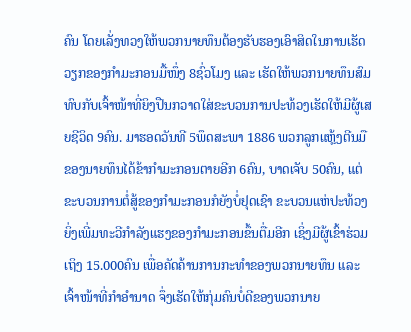ຄົນ ໂດຍເລັ່ງທວງໃຫ້ພວກນາຍທຶນຕ້ອງຮັບຮອງເອົາສິດໃນການເຮັດວຽກຂອງກໍາມະກອນມື້ໜຶ່ງ 8ຊົ່ວໂມງ ແລະ ເຮັດໃຫ້ພວກນາຍທຶນສົມທົບກັບເຈົ້າໜ້າທີ່ຍິງປືນກວາດໃສ່ຂະບວນການປະທ້ວງເຮັດໃຫ້ມີຜູ້ເສຍຊີວິດ 9ຄົນ. ມາຮອດວັນທີ 5ພຶດສະພາ 1886 ພວກລູກແຫຼ້ງຕີນມືຂອງນາຍທຶນໄດ້ຂ້າກໍາມະກອນຕາຍອີກ 6ຄົນ, ບາດເຈັບ 50ຄົນ, ແຕ່ຂະບວນການຕໍ່ສູ້ຂອງກໍາມະກອນກໍຍັງບໍ່ຢຸດເຊົາ ຂະບວນແຫ່ປະທ້ວງຍິ່ງເພີ່ມທະວີກໍາລັງແຮງຂອງກໍາມະກອນຂຶ້ນຕື່ມອີກ ເຊິ່ງມີຜູ້ເຂົ້າຮ່ວມເຖິງ 15.000ຄົນ ເພື່ອຄັດຄ້ານການກະທໍາຂອງພວກນາຍທຶນ ແລະ ເຈົ້າໜ້າທີ່ກໍາອໍານາດ ຈຶ່ງເຮັດໃຫ້ກຸ່ມຄົນບໍ່ດີຂອງພວກນາຍ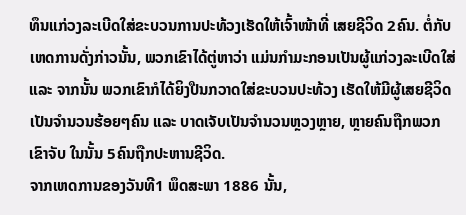ທຶນແກ່ວງລະເບີດໃສ່ຂະບວນການປະທ້ວງເຮັດໃຫ້ເຈົ້າໜ້າທີ່ ເສຍຊີວິດ 2ຄົນ. ຕໍ່ກັບເຫດການດັ່ງກ່າວນັ້ນ, ພວກເຂົາໄດ້ຕູ່ຫາວ່າ ແມ່ນກໍາມະກອນເປັນຜູ້ແກ່ວງລະເບີດໃສ່ ແລະ ຈາກນັ້ນ ພວກເຂົາກໍໄດ້ຍິງປືນກວາດໃສ່ຂະບວນປະທ້ວງ ເຮັດໃຫ້ມີຜູ້ເສຍຊີວິດເປັນຈໍານວນຮ້ອຍໆຄົນ ແລະ ບາດເຈັບເປັນຈໍານວນຫຼວງຫຼາຍ, ຫຼາຍຄົນຖືກພວກເຂົາຈັບ ໃນນັ້ນ 5ຄົນຖືກປະຫານຊີວິດ.
ຈາກເຫດການຂອງວັນທີ1 ພຶດສະພາ 1886 ນັ້ນ,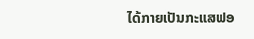ໄດ້ກາຍເປັນກະແສຟອ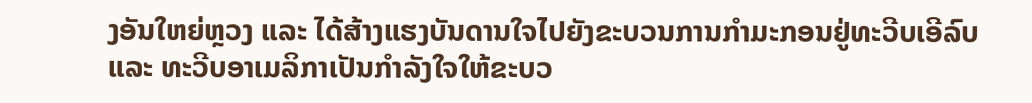ງອັນໃຫຍ່ຫຼວງ ແລະ ໄດ້ສ້າງແຮງບັນດານໃຈໄປຍັງຂະບວນການກໍາມະກອນຢູ່ທະວີບເອີລົບ ແລະ ທະວີບອາເມລິກາເປັນກໍາລັງໃຈໃຫ້ຂະບວ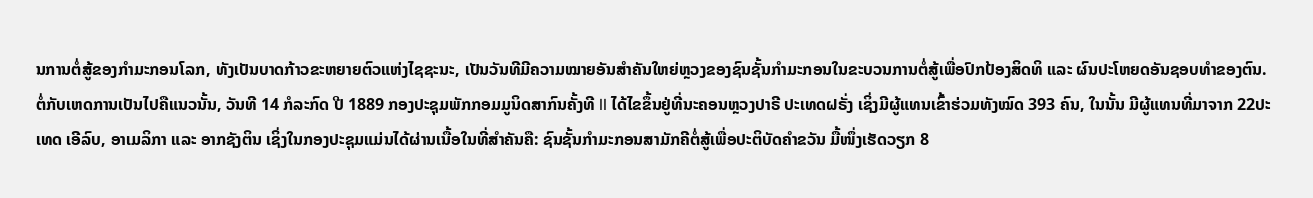ນການຕໍ່ສູ້ຂອງກໍາມະກອນໂລກ, ທັງເປັນບາດກ້າວຂະຫຍາຍຕົວແຫ່ງໄຊຊະນະ, ເປັນວັນທີມີຄວາມໝາຍອັນສໍາຄັນໃຫຍ່ຫຼວງຂອງຊົນຊັ້ນກໍາມະກອນໃນຂະບວນການຕໍ່ສູ້ເພື່ອປົກປ້ອງສິດທິ ແລະ ຜົນປະໂຫຍດອັນຊອບທໍາຂອງຕົນ. ຕໍ່ກັບເຫດການເປັນໄປຄືແນວນັ້ນ, ວັນທີ 14 ກໍລະກົດ ປີ 1889 ກອງປະຊຸມພັກກອມມູນິດສາກົນຄັ້ງທີ II ໄດ້ໄຂຂຶ້ນຢູ່ທີ່ນະຄອນຫຼວງປາຣີ ປະເທດຝຣັ່ງ ເຊິ່ງມີຜູ້ແທນເຂົ້າຮ່ວມທັງໝົດ 393 ຄົນ, ໃນນັ້ນ ມີຜູ້ແທນທີ່ມາຈາກ 22ປະເທດ ເອີລົບ, ອາເມລິກາ ແລະ ອາກຊັງຕິນ ເຊິ່ງໃນກອງປະຊຸມແມ່ນໄດ້ຜ່ານເນື້ອໃນທີ່ສໍາຄັນຄື: ຊົນຊັ້ນກໍາມະກອນສາມັກຄີຕໍ່ສູ້ເພື່ອປະຕິບັດຄໍາຂວັນ ມື້ໜຶ່ງເຮັດວຽກ 8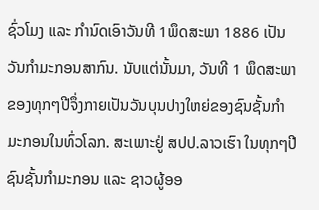ຊົ່ວໂມງ ແລະ ກໍານົດເອົາວັນທີ 1ພຶດສະພາ 1886 ເປັນວັນກໍາມະກອນສາກົນ. ນັບແຕ່ນັ້ນມາ, ວັນທີ 1 ພຶດສະພາຂອງທຸກໆປີຈຶ່ງກາຍເປັນວັນບຸນປາງໃຫຍ່ຂອງຊົນຊັ້ນກໍາມະກອນໃນທົ່ວໂລກ. ສະເພາະຢູ່ ສປປ.ລາວເຮົາ ໃນທຸກໆປີຊົນຊັ້ນກໍາມະກອນ ແລະ ຊາວຜູ້ອອ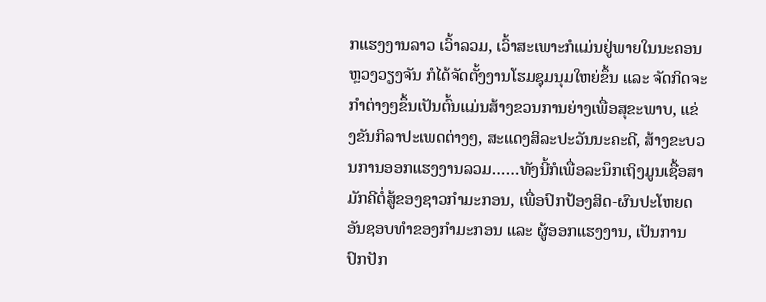ກແຮງງານລາວ ເວົ້າລວມ, ເວົ້າສະເພາະກໍແມ່ນຢູ່ພາຍໃນນະຄອນຫຼວງວຽງຈັນ ກໍໄດ້ຈັດຕັ້ງງານໂຮມຊຸມນຸມໃຫຍ່ຂຶ້ນ ແລະ ຈັດກິດຈະກໍາຕ່າງໆຂຶ້ນເປັນຕົ້ນແມ່ນສ້າງຂວນການຍ່າງເພື່ອສຸຂະພາບ, ແຂ່ງຂັນກິລາປະເພດຕ່າງໆ, ສະແດງສິລະປະວັນນະຄະດີ, ສ້າງຂະບວນການອອກແຮງງານລວມ……ທັງນີ້ກໍເພື່ອລະນຶກເຖິງມູນເຊື້ອສາມັກຄີຕໍ່ສູ້ຂອງຊາວກໍາມະກອນ, ເພື່ອປົກປ້ອງສິດ-ຜົນປະໂຫຍດອັນຊອບທໍາຂອງກໍາມະກອນ ແລະ ຜູ້ອອກແຮງງານ, ເປັນການປົກປັກ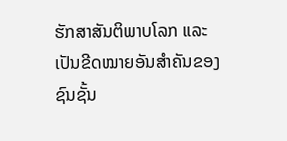ຮັກສາສັນຕິພາບໂລກ ແລະ ເປັນຂີດໝາຍອັນສໍາຄັນຂອງຊົນຊັ້ນ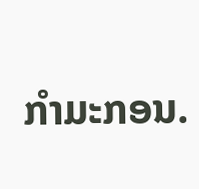ກໍາມະກອນ.